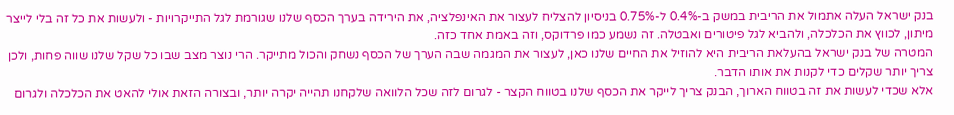בנק ישראל העלה אתמול את הריבית במשק ב-0.4% ל-0.75% בניסיון להצליח לעצור את האינפלציה, את הירידה בערך הכסף שלנו שגורמת לגל התייקרויות - ולעשות את כל זה בלי לייצר מיתון, לכווץ את הכלכלה, ולהביא לגל פיטורים ואבטלה. זה נשמע כמו פרדוקס, וזה באמת אחד כזה.
המטרה של בנק ישראל בהעלאת הריבית היא להוזיל את החיים שלנו כאן, לעצור את המגמה שבה הערך של הכסף נשחק והכול מתייקר. הרי נוצר מצב שבו כל שקל שלנו שווה פחות, ולכן צריך יותר שקלים כדי לקנות את אותו הדבר.
אלא שכדי לעשות את זה בטווח הארוך, הבנק צריך לייקר את הכסף שלנו בטווח הקצר - לגרום לזה שכל הלוואה שלקחנו תהייה יקרה יותר, ובצורה הזאת אולי להאט את הכלכלה ולגרום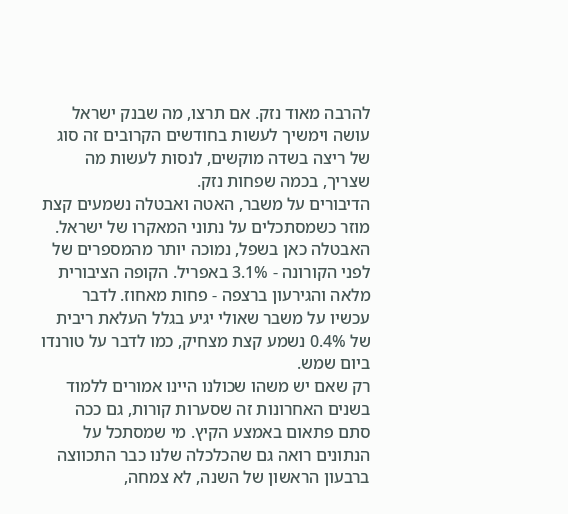להרבה מאוד נזק. אם תרצו, מה שבנק ישראל עושה וימשיך לעשות בחודשים הקרובים זה סוג של ריצה בשדה מוקשים, לנסות לעשות מה שצריך, בכמה שפחות נזק.
הדיבורים על משבר, האטה ואבטלה נשמעים קצת מוזר כשמסתכלים על נתוני המאקרו של ישראל. האבטלה כאן בשפל, נמוכה יותר מהמספרים של לפני הקורונה - 3.1% באפריל. הקופה הציבורית מלאה והגירעון ברצפה - פחות מאחוז. לדבר עכשיו על משבר שאולי יגיע בגלל העלאת ריבית של 0.4% נשמע קצת מצחיק, כמו לדבר על טורנדו ביום שמש.
רק שאם יש משהו שכולנו היינו אמורים ללמוד בשנים האחרונות זה שסערות קורות, גם ככה סתם פתאום באמצע הקיץ. מי שמסתכל על הנתונים רואה גם שהכלכלה שלנו כבר התכווצה ברבעון הראשון של השנה, לא צמחה,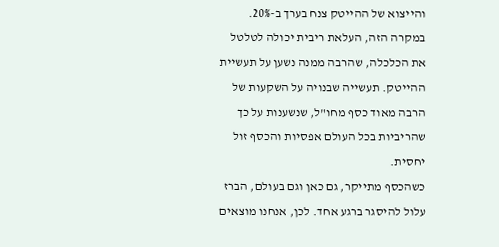והייצוא של ההייטק צנח בערך ב-20%.
במקרה הזה, העלאת ריבית יכולה לטלטל את הכלכלה, שהרבה ממנה נשען על תעשיית ההייטק. תעשייה שבנויה על השקעות של הרבה מאוד כסף מחו"ל, שנשענות על כך שהריביות בכל העולם אפסיות והכסף זול יחסית.
כשהכסף מתייקר, גם כאן וגם בעולם, הברז עלול להיסגר ברגע אחד. לכן, אנחנו מוצאים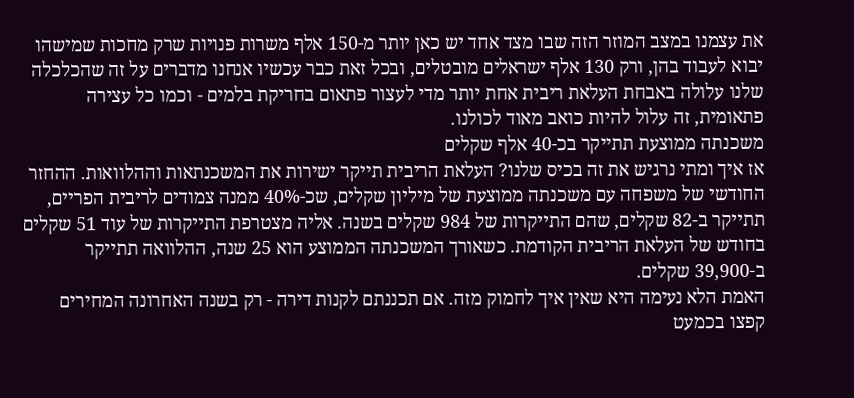את עצמנו במצב המוזר הזה שבו מצד אחד יש כאן יותר מ-150 אלף משרות פנויות שרק מחכות שמישהו יבוא לעבוד בהן, ורק 130 אלף ישראלים מובטלים, ובכל זאת כבר עכשיו אנחנו מדברים על זה שהכלכלה שלנו עלולה באבחת העלאת ריבית אחת יותר מדי לעצור פתאום בחריקת בלמים - וכמו כל עצירה פתאומית, זה עלול להיות כואב מאוד לכולנו.
משכנתה ממוצעת תתייקר בכ-40 אלף שקלים
אז איך ומתי נרגיש את זה בכיס שלנו? העלאת הריבית תייקר ישירות את המשכנתאות וההלוואות. ההחזר החודשי של משפחה עם משכנתה ממוצעת של מיליון שקלים, שכ-40% ממנה צמודים לריבית הפריים, תתייקר ב-82 שקלים, שהם התייקרות של 984 שקלים בשנה. אליה מצטרפת התייקרות של עוד 51 שקלים בחודש של העלאת הריבית הקודמת. כשאורך המשכנתה הממוצע הוא 25 שנה, ההלוואה תתייקר ב-39,900 שקלים.
האמת הלא נעימה היא שאין איך לחמוק מזה. אם תכננתם לקנות דירה - רק בשנה האחרונה המחירים קפצו בכמעט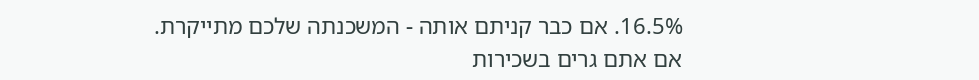16.5%. אם כבר קניתם אותה - המשכנתה שלכם מתייקרת. אם אתם גרים בשכירות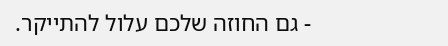- גם החוזה שלכם עלול להתייקר.